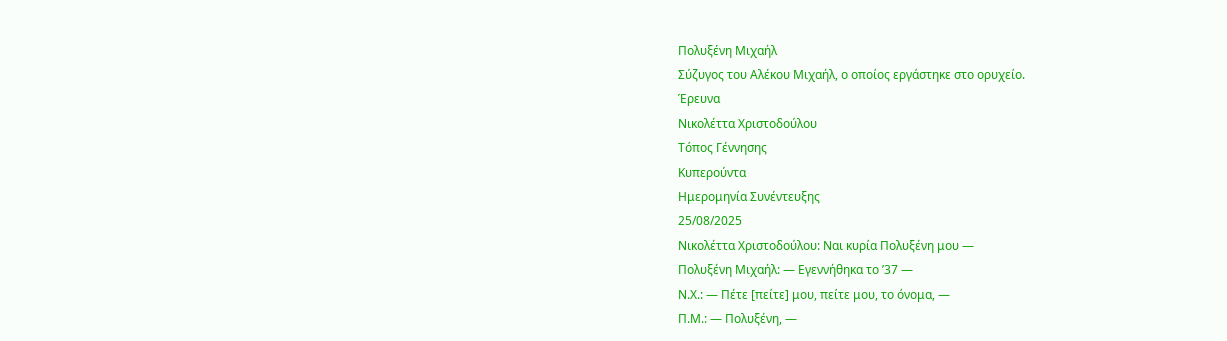Πολυξένη Μιχαήλ
Σύζυγος του Αλέκου Μιχαήλ, ο οποίος εργάστηκε στο ορυχείο.
Έρευνα
Νικολέττα Χριστοδούλου
Τόπος Γέννησης
Κυπερούντα
Ημερομηνία Συνέντευξης
25/08/2025
Νικολέττα Χριστοδούλου: Ναι κυρία Πολυξένη μου —
Πολυξένη Μιχαήλ: — Εγεννήθηκα το ’37 —
Ν.Χ.: — Πέτε [πείτε] μου, πείτε μου, το όνομα, —
Π.Μ.: — Πολυξένη, —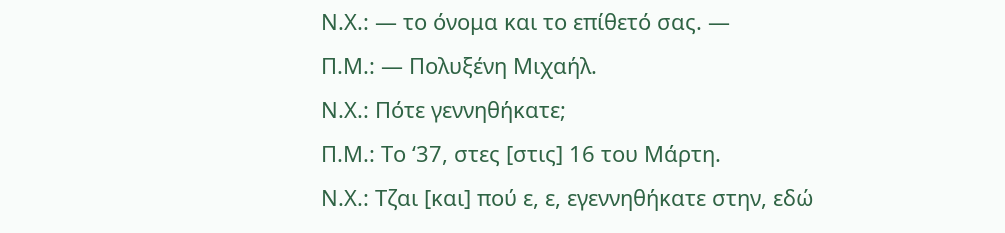Ν.Χ.: — το όνομα και το επίθετό σας. —
Π.Μ.: — Πολυξένη Μιχαήλ.
Ν.Χ.: Πότε γεννηθήκατε;
Π.Μ.: Το ‘37, στες [στις] 16 του Μάρτη.
Ν.Χ.: Τζαι [και] πού ε, ε, εγεννηθήκατε στην, εδώ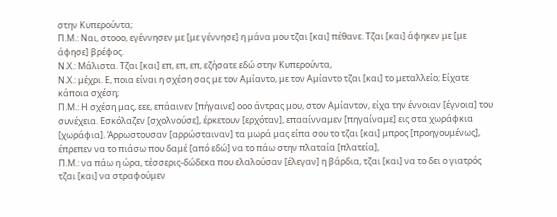στην Κυπερούντα;
Π.Μ.: Ναι, στοοο, εγέννησεν με [με γέννησε] η μάνα μου τζαι [και] πέθανε. Τζαι [και] άφηκεν με [με άφησε] βρέφος.
Ν.Χ.: Μάλιστα. Τζαι [και] επ, επ, επ, εζήσατε εδώ στην Κυπερούντα,
Ν.Χ.: μέχρι. Ε, ποια είναι η σχέση σας με τον Αμίαντο, με τον Αμίαντο τζαι [και] το μεταλλείο; Είχατε κάποια σχέση;
Π.Μ.: Η σχέση μας, εεε, επάαινεν [πήγαινε] οοο άντρας μου, στον Αμίαντον, είχα την έννοιαν [έγνοια] του συνέχεια. Εσκόλαζεν [σχολνούσε], έρκετουν [ερχόταν], επααίνναμεν [πηγαίναμε] εις στα χωράφκια [χωράφια]. Άρρωστουσαν [αρρώσταιναν] τα μωρά μας είπα σου το τζαι [και] μπρος [προηγουμένως], έπρεπεν να το πιάσω που δαμέ [από εδώ] να το πάω στην πλαταία [πλατεία],
Π.Μ.: να πάω η ώρα, τέσσερις-δώδεκα που ελαλούσαν [έλεγαν] η βάρδια, τζαι [και] να το δει ο γιατρός τζαι [και] να στραφούμεν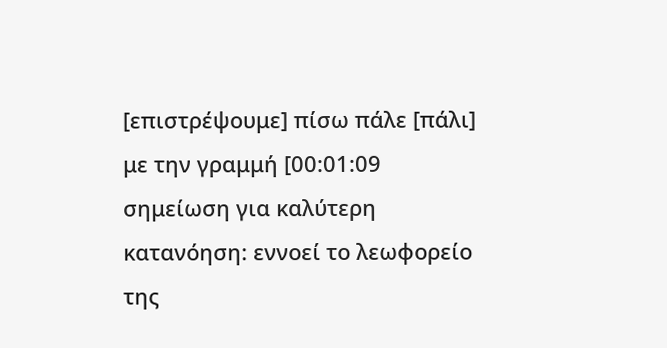[επιστρέψουμε] πίσω πάλε [πάλι] με την γραμμή [00:01:09 σημείωση για καλύτερη κατανόηση: εννοεί το λεωφορείο της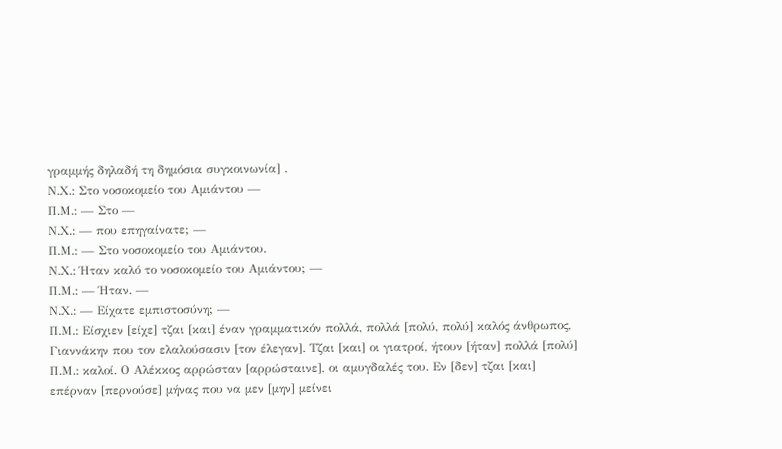γραμμής δηλαδή τη δημόσια συγκοινωνία] .
Ν.Χ.: Στο νοσοκομείο του Αμιάντου —
Π.Μ.: — Στο —
Ν.Χ.: — που επηγαίνατε; —
Π.Μ.: — Στο νοσοκομείο του Αμιάντου.
Ν.Χ.: Ήταν καλό το νοσοκομείο του Αμιάντου; —
Π.Μ.: — Ήταν. —
Ν.Χ.: — Είχατε εμπιστοσύνη; —
Π.Μ.: Είσχιεν [είχε] τζαι [και] έναν γραμματικόν πολλά, πολλά [πολύ, πολύ] καλός άνθρωπος, Γιαννάκην που τον ελαλούσασιν [τον έλεγαν]. Τζαι [και] οι γιατροί, ήτουν [ήταν] πολλά [πολύ]
Π.Μ.: καλοί. Ο Αλέκκος αρρώσταν [αρρώσταινε], οι αμυγδαλές του. Εν [δεν] τζαι [και] επέρναν [περνούσε] μήνας που να μεν [μην] μείνει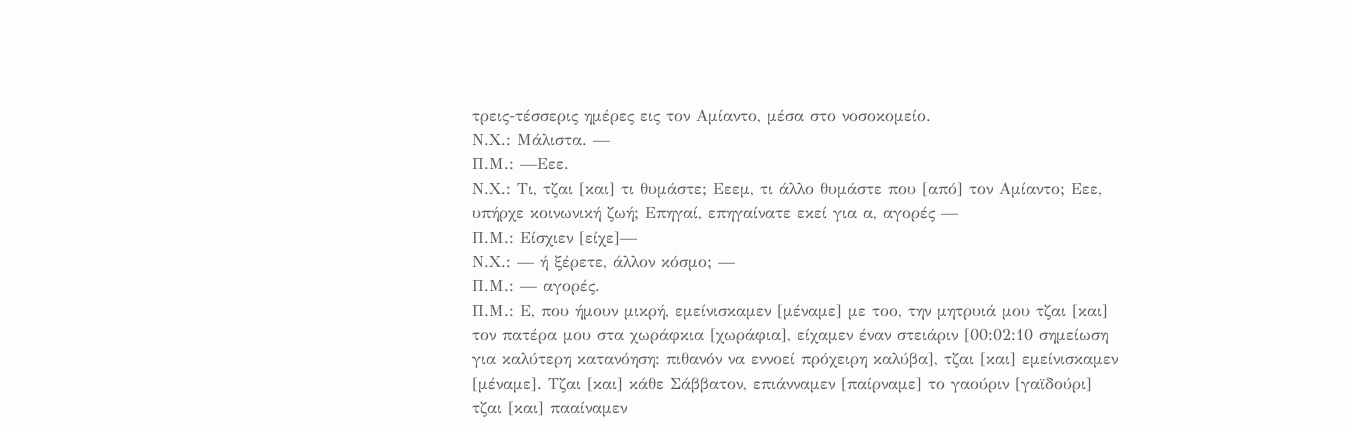τρεις-τέσσερις ημέρες εις τον Αμίαντο, μέσα στο νοσοκομείο.
Ν.Χ.: Μάλιστα. —
Π.Μ.: —Εεε.
Ν.Χ.: Τι, τζαι [και] τι θυμάστε; Εεεμ, τι άλλο θυμάστε που [από] τον Αμίαντο; Εεε, υπήρχε κοινωνική ζωή; Επηγαί, επηγαίνατε εκεί για α, αγορές —
Π.Μ.: Είσχιεν [είχε]—
Ν.Χ.: — ή ξέρετε, άλλον κόσμο; —
Π.Μ.: — αγορές.
Π.Μ.: Ε, που ήμουν μικρή, εμείνισκαμεν [μέναμε] με τοο, την μητρυιά μου τζαι [και] τον πατέρα μου στα χωράφκια [χωράφια], είχαμεν έναν στειάριν [00:02:10 σημείωση για καλύτερη κατανόηση: πιθανόν να εννοεί πρόχειρη καλύβα], τζαι [και] εμείνισκαμεν [μέναμε]. Τζαι [και] κάθε Σάββατον, επιάνναμεν [παίρναμε] το γαούριν [γαϊδούρι] τζαι [και] πααίναμεν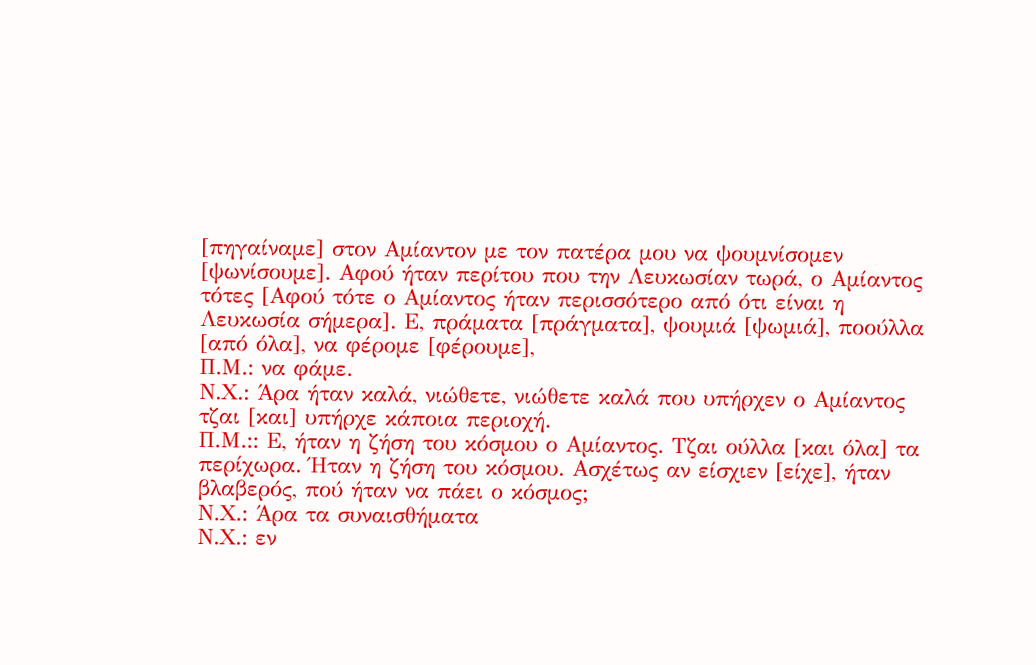[πηγαίναμε] στον Αμίαντον με τον πατέρα μου να ψουμνίσομεν [ψωνίσουμε]. Αφού ήταν περίτου που την Λευκωσίαν τωρά, ο Αμίαντος τότες [Αφού τότε ο Αμίαντος ήταν περισσότερο από ότι είναι η Λευκωσία σήμερα]. Ε, πράματα [πράγματα], ψουμιά [ψωμιά], ποούλλα [από όλα], να φέρομε [φέρουμε],
Π.Μ.: να φάμε.
Ν.Χ.: Άρα ήταν καλά, νιώθετε, νιώθετε καλά που υπήρχεν ο Αμίαντος τζαι [και] υπήρχε κάποια περιοχή.
Π.Μ.:: Ε, ήταν η ζήση του κόσμου ο Αμίαντος. Τζαι ούλλα [και όλα] τα περίχωρα. Ήταν η ζήση του κόσμου. Ασχέτως αν είσχιεν [είχε], ήταν βλαβερός, πού ήταν να πάει ο κόσμος;
Ν.Χ.: Άρα τα συναισθήματα
Ν.Χ.: εν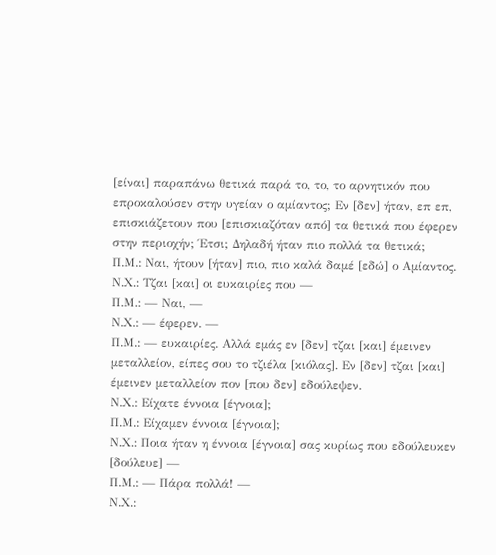[είναι] παραπάνω θετικά παρά το, το, το αρνητικόν που επροκαλούσεν στην υγείαν ο αμίαντος; Εν [δεν] ήταν, επ επ, επισκιάζετουν που [επισκιαζόταν από] τα θετικά που έφερεν στην περιοχήν; Έτσι; Δηλαδή ήταν πιο πολλά τα θετικά;
Π.Μ.: Ναι, ήτουν [ήταν] πιο, πιο καλά δαμέ [εδώ] ο Αμίαντος.
Ν.Χ.: Τζαι [και] οι ευκαιρίες που —
Π.Μ.: — Ναι, —
Ν.Χ.: — έφερεν. —
Π.Μ.: — ευκαιρίες. Αλλά εμάς εν [δεν] τζαι [και] έμεινεν μεταλλείον, είπες σου το τζιέλα [κιόλας]. Εν [δεν] τζαι [και] έμεινεν μεταλλείον πον [που δεν] εδούλεψεν.
Ν.Χ.: Είχατε έννοια [έγνοια];
Π.Μ.: Είχαμεν έννοια [έγνοια];
Ν.Χ.: Ποια ήταν η έννοια [έγνοια] σας κυρίως που εδούλευκεν [δούλευε] —
Π.Μ.: — Πάρα πολλά! —
Ν.Χ.: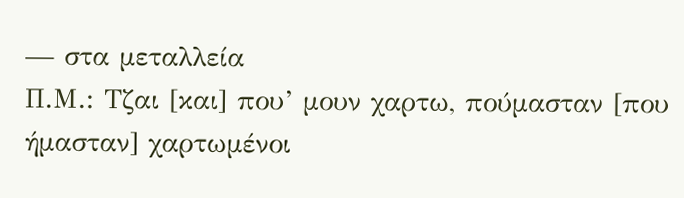— στα μεταλλεία
Π.Μ.: Τζαι [και] που’ μουν χαρτω, πούμασταν [που ήμασταν] χαρτωμένοι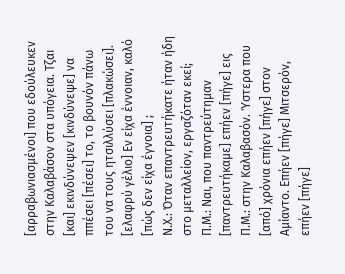[αρραβωνιασμένοι] που εδούλευκεν στην Καλαβάσον στα υπόγεια. Τζαι [και] εκινδύνεψεν [κινδύνεψε] να ππέσει [πέσει] το, το βουνόν πάνω του να τους ητσιλλύσει [πλακώσει]. [ελαφρύ γέλιο] Εν είχα έννοιαν, καλό [πώς δεν είχα έγνοια] ;
Ν.Χ.: Όταν επαντρευτήκατε ήταν ήδη στο μεταλλείον, εργαζόταν εκεί;
Π.Μ.: Ναι, που παντρεύτημαν [παντρευτήκαμε] επήεν [πήγε] εις
Π.Μ.: στην Καλαβασόν. Ύστερα που [από] χρόνια επήεν [πήγε] στον Αμίαντο. Επήεν [πήγε] Μιτσερόν, επήεν [πήγε]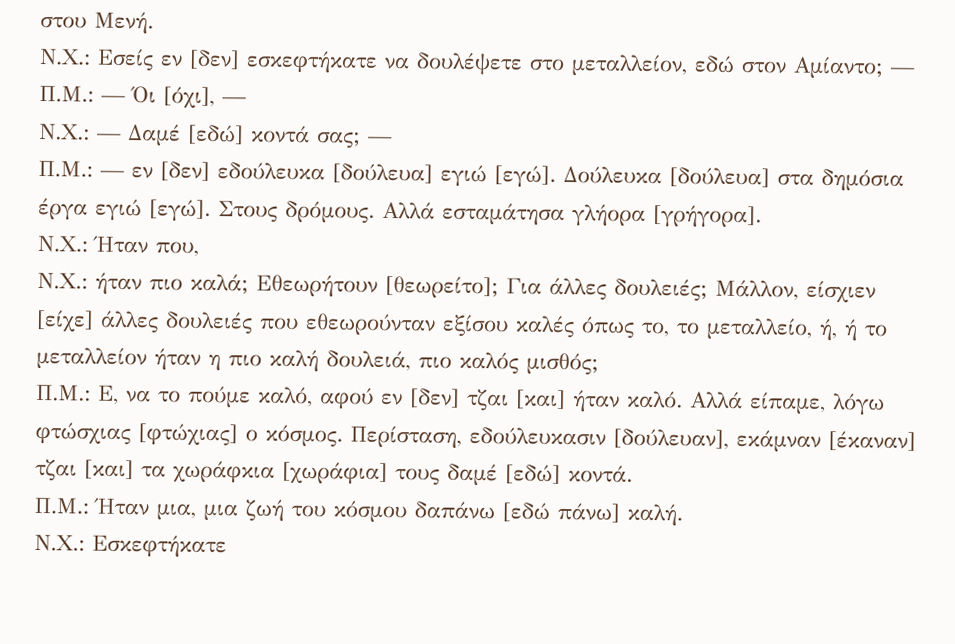στου Μενή.
Ν.Χ.: Εσείς εν [δεν] εσκεφτήκατε να δουλέψετε στο μεταλλείον, εδώ στον Αμίαντο; —
Π.Μ.: — Όι [όχι], —
Ν.Χ.: — Δαμέ [εδώ] κοντά σας; —
Π.Μ.: — εν [δεν] εδούλευκα [δούλευα] εγιώ [εγώ]. Δούλευκα [δούλευα] στα δημόσια έργα εγιώ [εγώ]. Στους δρόμους. Αλλά εσταμάτησα γλήορα [γρήγορα].
Ν.Χ.: Ήταν που,
Ν.Χ.: ήταν πιο καλά; Εθεωρήτουν [θεωρείτο]; Για άλλες δουλειές; Μάλλον, είσχιεν [είχε] άλλες δουλειές που εθεωρούνταν εξίσου καλές όπως το, το μεταλλείο, ή, ή το μεταλλείον ήταν η πιο καλή δουλειά, πιο καλός μισθός;
Π.Μ.: Ε, να το πούμε καλό, αφού εν [δεν] τζαι [και] ήταν καλό. Αλλά είπαμε, λόγω φτώσχιας [φτώχιας] ο κόσμος. Περίσταση, εδούλευκασιν [δούλευαν], εκάμναν [έκαναν] τζαι [και] τα χωράφκια [χωράφια] τους δαμέ [εδώ] κοντά.
Π.Μ.: Ήταν μια, μια ζωή του κόσμου δαπάνω [εδώ πάνω] καλή.
Ν.Χ.: Εσκεφτήκατε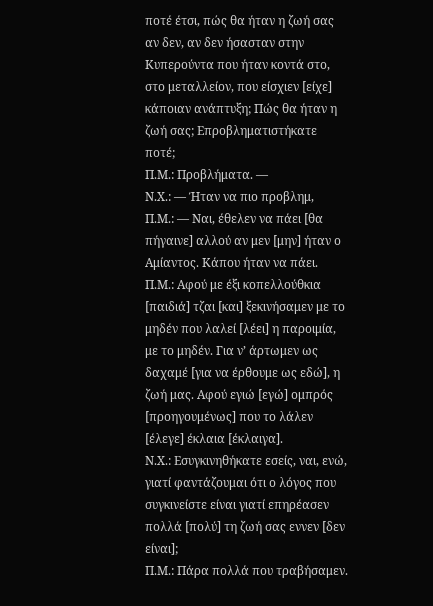ποτέ έτσι, πώς θα ήταν η ζωή σας αν δεν, αν δεν ήσασταν στην Κυπερούντα που ήταν κοντά στο, στο μεταλλείον, που είσχιεν [είχε] κάποιαν ανάπτυξη; Πώς θα ήταν η ζωή σας; Επροβληματιστήκατε ποτέ;
Π.Μ.: Προβλήματα. —
Ν.Χ.: — Ήταν να πιο προβλημ,
Π.Μ.: — Ναι, έθελεν να πάει [θα πήγαινε] αλλού αν μεν [μην] ήταν ο Αμίαντος. Κάπου ήταν να πάει.
Π.Μ.: Αφού με έξι κοπελλούθκια [παιδιά] τζαι [και] ξεκινήσαμεν με το μηδέν που λαλεί [λέει] η παροιμία, με το μηδέν. Για ν’ άρτωμεν ως δαχαμέ [για να έρθουμε ως εδώ], η ζωή μας. Αφού εγιώ [εγώ] ομπρός [προηγουμένως] που το λάλεν [έλεγε] έκλαια [έκλαιγα].
Ν.Χ.: Εσυγκινηθήκατε εσείς, ναι, ενώ, γιατί φαντάζουμαι ότι ο λόγος που συγκινείστε είναι γιατί επηρέασεν πολλά [πολύ] τη ζωή σας εννεν [δεν είναι];
Π.Μ.: Πάρα πολλά που τραβήσαμεν.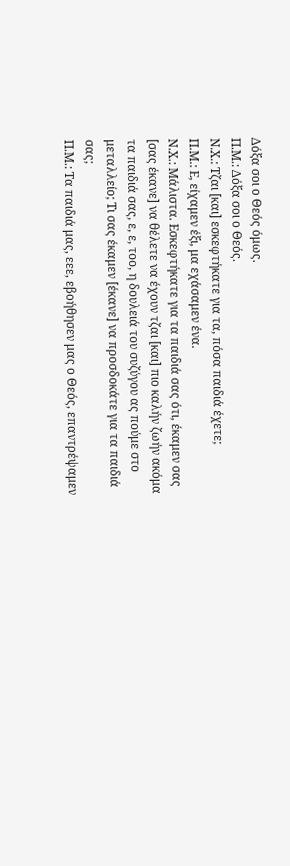Δόξα σοι ο Θεός όμως.
Π.Μ.: Δόξα σοι ο Θεός.
Ν.Χ.: Τζαι [και] εσκεφτήκατε για τα, πόσα παιδιά έχετε;
Π.Μ.: Ε, είχαμεν έξι, μα εχάσαμεν ένα.
Ν.Χ.: Μάλιστα. Εσκεφτήκατε για τα παιδιά σας ότι, έκαμεν σας [σας έκανε] να θέλετε να έχουν τζαι [και] πιο καλήν ζωήν ακόμα τα παιδιά σας, ε, ε, τοο, η δουλειά του συζύγου ας πούμε στο μεταλλείο; Τι σας έκαμεν [έκανε] να προσδοκάτε για τα παιδιά σας;
Π.Μ.: Τα παιδιά μας, εεε, εβοήθησεν μας ο Θεός, επαντρέψαμεν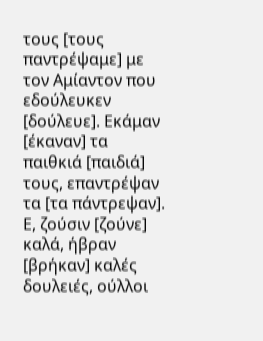τους [τους παντρέψαμε] με τον Αμίαντον που εδούλευκεν [δούλευε]. Εκάμαν [έκαναν] τα παιθκιά [παιδιά] τους, επαντρέψαν τα [τα πάντρεψαν]. Ε, ζούσιν [ζούνε] καλά, ήβραν [βρήκαν] καλές δουλειές, ούλλοι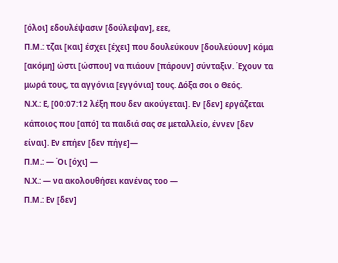[όλοι] εδουλέψασιν [δούλεψαν], εεε,
Π.Μ.: τζαι [και] έσχει [έχει] που δουλεύκουν [δουλεύουν] κόμα [ακόμη] ώστι [ώσπου] να πιάουν [πάρουν] σύνταξιν. Έχουν τα μωρά τους, τα αγγόνια [εγγόνια] τους. Δόξα σοι ο Θεός.
Ν.Χ.: Ε, [00:07:12 λέξη που δεν ακούγεται]. Εν [δεν] εργάζεται κάποιος που [από] τα παιδιά σας σε μεταλλείο, έννεν [δεν είναι]. Εν επήεν [δεν πήγε]—
Π.Μ.: — Όι [όχι] —
Ν.Χ.: — να ακολουθήσει κανένας τοο —
Π.Μ.: Εν [δεν]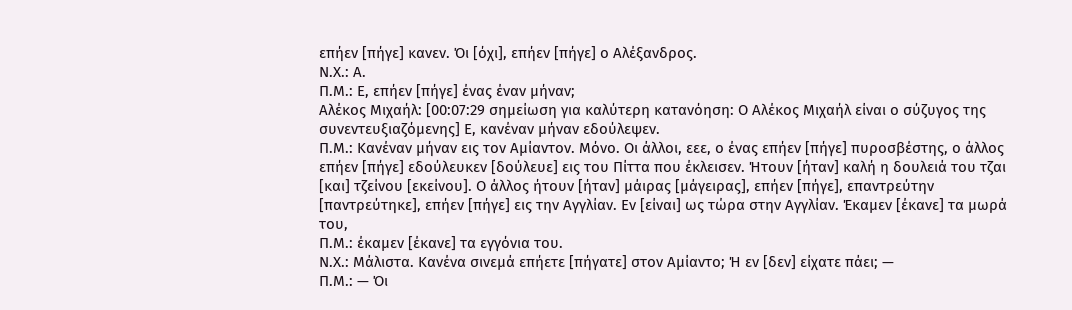επήεν [πήγε] κανεν. Όι [όχι], επήεν [πήγε] ο Αλέξανδρος.
Ν.Χ.: Α.
Π.Μ.: Ε, επήεν [πήγε] ένας έναν μήναν;
Αλέκος Μιχαήλ: [00:07:29 σημείωση για καλύτερη κατανόηση: Ο Αλέκος Μιχαήλ είναι ο σύζυγος της συνεντευξιαζόμενης] Ε, κανέναν μήναν εδούλεψεν.
Π.Μ.: Κανέναν μήναν εις τον Αμίαντον. Μόνο. Οι άλλοι, εεε, ο ένας επήεν [πήγε] πυροσβέστης, ο άλλος επήεν [πήγε] εδούλευκεν [δούλευε] εις του Πίττα που έκλεισεν. Ήτουν [ήταν] καλή η δουλειά του τζαι [και] τζείνου [εκείνου]. Ο άλλος ήτουν [ήταν] μάιρας [μάγειρας], επήεν [πήγε], επαντρεύτην [παντρεύτηκε], επήεν [πήγε] εις την Αγγλίαν. Εν [είναι] ως τώρα στην Αγγλίαν. Έκαμεν [έκανε] τα μωρά του,
Π.Μ.: έκαμεν [έκανε] τα εγγόνια του.
Ν.Χ.: Μάλιστα. Κανένα σινεμά επήετε [πήγατε] στον Αμίαντο; Ή εν [δεν] είχατε πάει; —
Π.Μ.: — Όι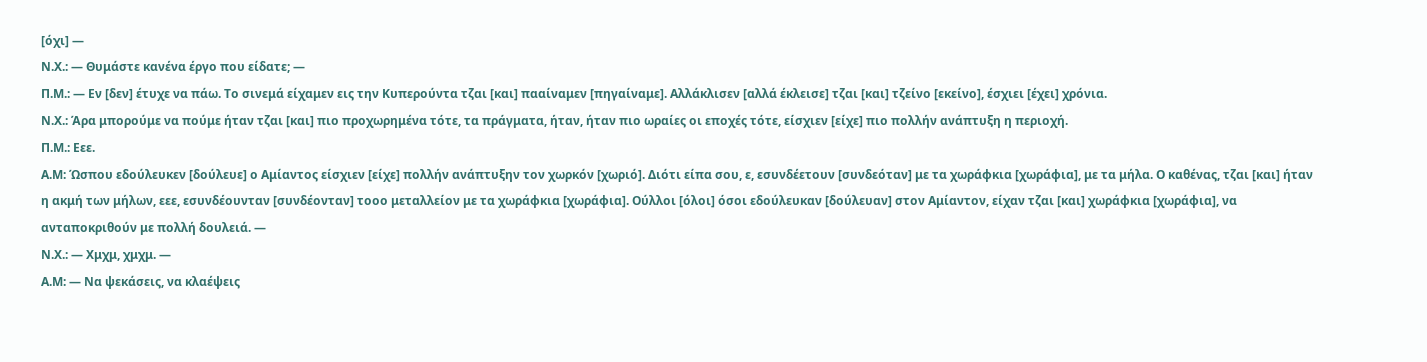[όχι] —
Ν.Χ.: — Θυμάστε κανένα έργο που είδατε; —
Π.Μ.: — Εν [δεν] έτυχε να πάω. Το σινεμά είχαμεν εις την Κυπερούντα τζαι [και] πααίναμεν [πηγαίναμε]. Αλλάκλισεν [αλλά έκλεισε] τζαι [και] τζείνο [εκείνο], έσχιει [έχει] χρόνια.
Ν.Χ.: Άρα μπορούμε να πούμε ήταν τζαι [και] πιο προχωρημένα τότε, τα πράγματα, ήταν, ήταν πιο ωραίες οι εποχές τότε, είσχιεν [είχε] πιο πολλήν ανάπτυξη η περιοχή.
Π.Μ.: Εεε.
Α.Μ: Ώσπου εδούλευκεν [δούλευε] ο Αμίαντος είσχιεν [είχε] πολλήν ανάπτυξην τον χωρκόν [χωριό]. Διότι είπα σου, ε, εσυνδέετουν [συνδεόταν] με τα χωράφκια [χωράφια], με τα μήλα. Ο καθένας, τζαι [και] ήταν η ακμή των μήλων, εεε, εσυνδέουνταν [συνδέονταν] τοοο μεταλλείον με τα χωράφκια [χωράφια]. Ούλλοι [όλοι] όσοι εδούλευκαν [δούλευαν] στον Αμίαντον, είχαν τζαι [και] χωράφκια [χωράφια], να ανταποκριθούν με πολλή δουλειά. —
Ν.Χ.: — Χμχμ, χμχμ. —
Α.Μ: — Να ψεκάσεις, να κλαέψεις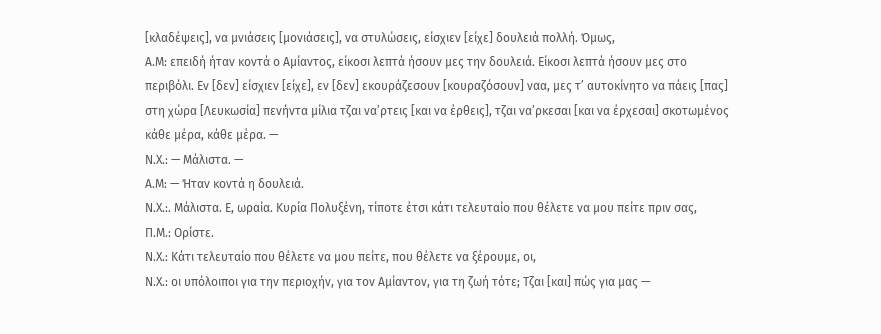[κλαδέψεις], να μνιάσεις [μονιάσεις], να στυλώσεις, είσχιεν [είχε] δουλειά πολλή. Όμως,
Α.Μ: επειδή ήταν κοντά ο Αμίαντος, είκοσι λεπτά ήσουν μες την δουλειά. Είκοσι λεπτά ήσουν μες στο περιβόλι. Εν [δεν] είσχιεν [είχε], εν [δεν] εκουράζεσουν [κουραζόσουν] ναα, μες τ’ αυτοκίνητο να πάεις [πας] στη χώρα [Λευκωσία] πενήντα μίλια τζαι να’ρτεις [και να έρθεις], τζαι να’ρκεσαι [και να έρχεσαι] σκοτωμένος κάθε μέρα, κάθε μέρα. —
Ν.Χ.: — Μάλιστα. —
Α.Μ: — Ήταν κοντά η δουλειά.
Ν.Χ.:. Μάλιστα. Ε, ωραία. Κυρία Πολυξένη, τίποτε έτσι κάτι τελευταίο που θέλετε να μου πείτε πριν σας,
Π.Μ.: Ορίστε.
Ν.Χ.: Κάτι τελευταίο που θέλετε να μου πείτε, που θέλετε να ξέρουμε, οι,
Ν.Χ.: οι υπόλοιποι για την περιοχήν, για τον Αμίαντον, για τη ζωή τότε; Τζαι [και] πώς για μας —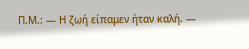Π.Μ.: — Η ζωή είπαμεν ήταν καλή. —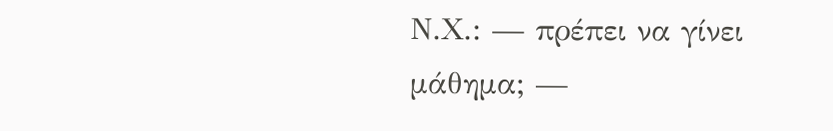Ν.Χ.: — πρέπει να γίνει μάθημα; —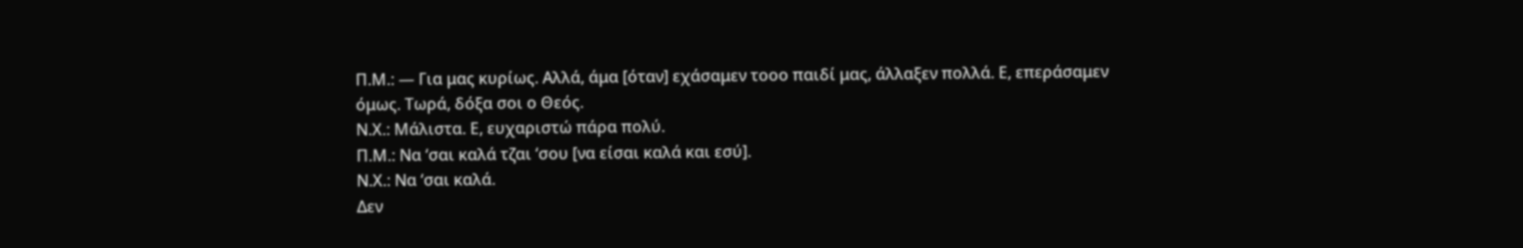Π.Μ.: — Για μας κυρίως. Αλλά, άμα [όταν] εχάσαμεν τοοο παιδί μας, άλλαξεν πολλά. Ε, επεράσαμεν όμως. Τωρά, δόξα σοι ο Θεός.
Ν.Χ.: Μάλιστα. Ε, ευχαριστώ πάρα πολύ.
Π.Μ.: Να ‘σαι καλά τζαι ‘σου [να είσαι καλά και εσύ].
Ν.Χ.: Να ‘σαι καλά.
Δεν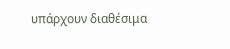υπάρχουν διαθέσιμα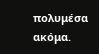πολυμέσα ακόμα.